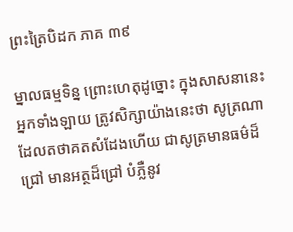ព្រះត្រៃបិដក ភាគ ៣៩

ម្នាលធម្មទិន្ន ព្រោះហេតុដូច្នោះ ក្នុងសាសនានេះ អ្នកទាំងឡាយ ត្រូវសិក្សាយ៉ាងនេះថា សូត្រណា ដែលតថាគតសំដែងហើយ ជាសូត្រមានធម៌ដ៏ជ្រៅ មានអត្ថដ៏ជ្រៅ បំភ្លឺនូវ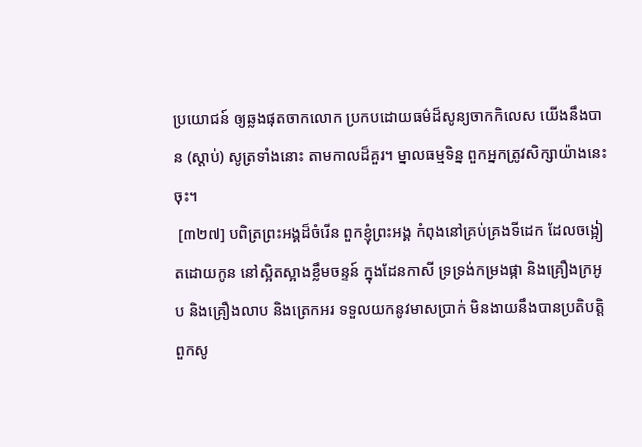ប្រយោជន៍ ឲ្យឆ្លងផុតចាកលោក ប្រកបដោយធម៌ដ៏សូន្យចាកកិលេស យើងនឹងបាន (ស្ដាប់) សូត្រទាំងនោះ តាមកាលដ៏គួរ។ ម្នាលធម្មទិន្ន ពួកអ្នកត្រូវសិក្សាយ៉ាងនេះចុះ។
 [៣២៧] បពិត្រព្រះអង្គដ៏ចំរើន ពួកខ្ញុំព្រះអង្គ កំពុងនៅគ្រប់គ្រងទីដេក ដែលចង្អៀតដោយកូន នៅស្អិតស្អាងខ្លឹមចន្ទន៍ ក្នុងដែនកាសី ទ្រទ្រង់កម្រងផ្កា និងគ្រឿងក្រអូប និងគ្រឿងលាប និងត្រេកអរ ទទួលយកនូវមាសប្រាក់ មិនងាយនឹងបានប្រតិបត្តិពួកសូ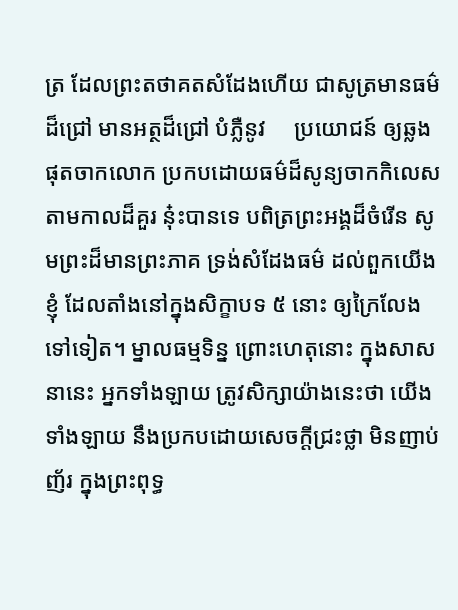ត្រ ដែលព្រះតថាគតសំដែងហើយ ជាសូត្រមានធម៌ដ៏ជ្រៅ មានអត្ថដ៏ជ្រៅ បំភ្លឺនូវ     ប្រយោជន៍ ឲ្យឆ្លងផុតចាកលោក ប្រកបដោយធម៌ដ៏សូន្យចាកកិលេស តាមកាលដ៏គួរ នុ៎ះបានទេ បពិត្រព្រះអង្គដ៏ចំរើន សូមព្រះដ៏មានព្រះភាគ ទ្រង់សំដែងធម៌ ដល់ពួកយើងខ្ញុំ ដែលតាំងនៅក្នុងសិក្ខាបទ ៥ នោះ ឲ្យក្រៃលែងទៅទៀត។ ម្នាលធម្មទិន្ន ព្រោះហេតុនោះ ក្នុងសាសនានេះ អ្នកទាំងឡាយ ត្រូវសិក្សាយ៉ាងនេះថា យើងទាំងឡាយ នឹងប្រកបដោយសេចក្ដីជ្រះថ្លា មិនញាប់ញ័រ ក្នុងព្រះពុទ្ធ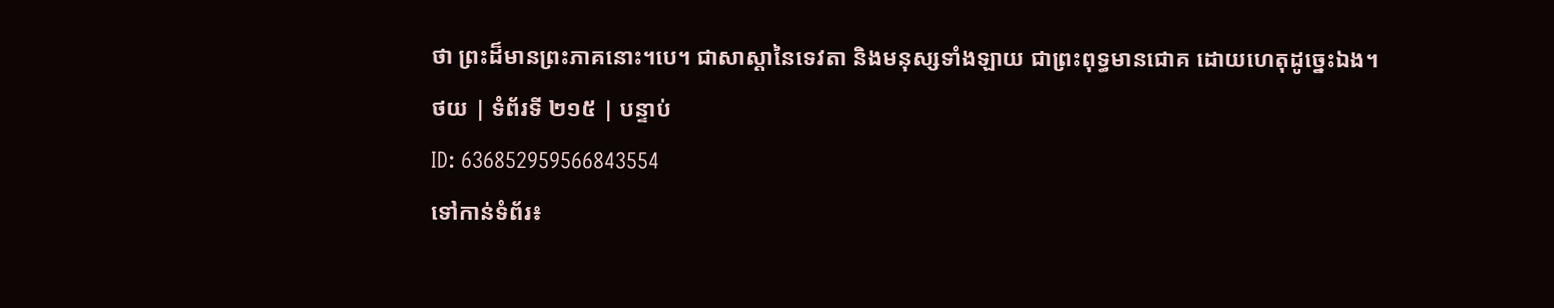ថា ព្រះដ៏មានព្រះភាគនោះ។បេ។ ជាសាស្ដានៃទេវតា និងមនុស្សទាំងឡាយ ជាព្រះពុទ្ធមានជោគ ដោយហេតុដូច្នេះឯង។
ថយ | ទំព័រទី ២១៥ | បន្ទាប់
ID: 636852959566843554
ទៅកាន់ទំព័រ៖